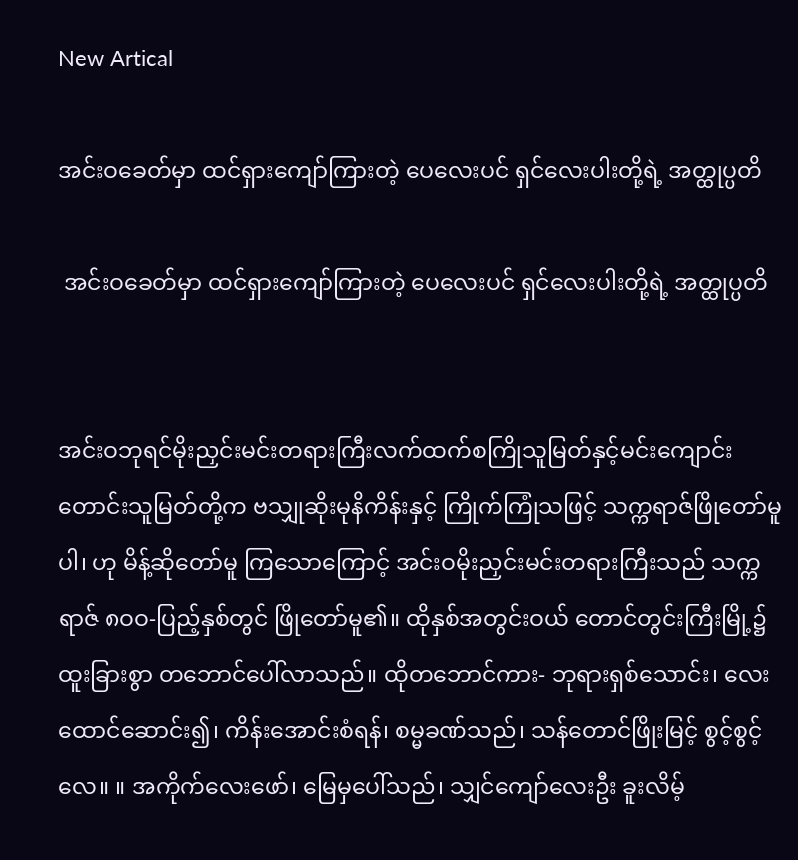New Artical

အင်းဝခေတ်မှာ ထင်ရှားကျော်ကြားတဲ့ ပေလေးပင် ရှင်လေးပါးတို့ရဲ့ အတ္ထုပ္ပတိ

 အင်းဝခေတ်မှာ ထင်ရှားကျော်ကြားတဲ့ ပေလေးပင် ရှင်လေးပါးတို့ရဲ့ အတ္ထုပ္ပတိ


အင်းဝဘုရင်မိုးညှင်းမင်းတရားကြီးလက်ထက်စကြိုသူမြတ်နှင့်မင်းကျောင်းတောင်းသူမြတ်တို့က ဗသျှုဆိုးမုနိကိန်းနှင့် ကြိုက်ကြုံသဖြင့် သက္ကရာဇ်ဖြိုတော်မူပါ၊ ဟု မိန့်ဆိုတော်မူ ကြသောကြောင့် အင်းဝမိုးညှင်းမင်းတရားကြီးသည် သက္ကရာဇ် ၈ဝဝ-ပြည့်နှစ်တွင် ဖြိုတော်မူ၏။ ထိုနှစ်အတွင်းဝယ် တောင်တွင်းကြီးမြို့၌ ထူးခြားစွာ တဘောင်ပေါ်လာသည်။ ထိုတဘောင်ကား- ဘုရားရှစ်သောင်း၊ လေးထောင်ဆောင်း၍၊ ကိန်းအောင်းစံရန်၊ စမ္မခဏ်သည်၊ သန်တောင်ဖြိုးမြင့် စွင့်စွင့်လေ။ ။ အကိုက်လေးဖော်၊ မြေမှပေါ်သည်၊ သျှင်ကျော်လေးဦး ခူးလိမ့်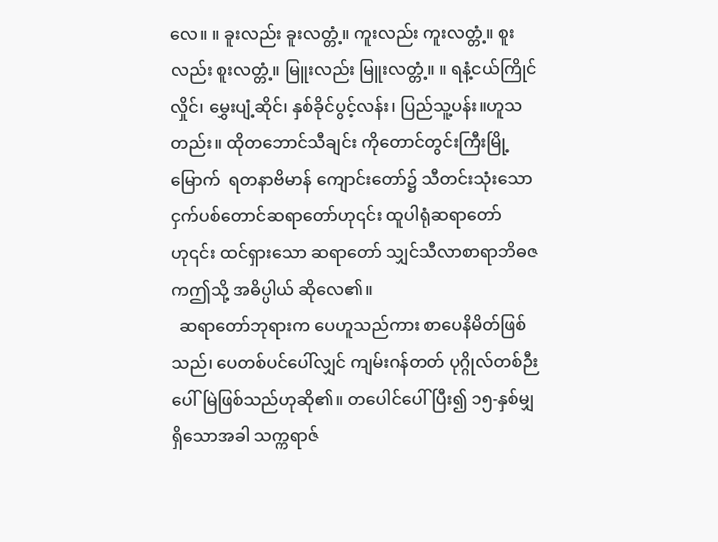လေ။ ။ ခူးလည်း ခူးလတ္တံ့။ ကူးလည်း ကူးလတ္တံ့။ စူးလည်း စူးလတ္တံ့။ မြူးလည်း မြူးလတ္တံ့။ ။ ရနံ့ငယ်ကြိုင်လှိုင်၊ မွှေးပျံ့ဆိုင်၊ နှစ်ခိုင်ပွင့်လန်း၊ ပြည်သူ့ပန်း။ဟူသတည်း။ ထိုတဘောင်သီချင်း ကိုတောင်တွင်းကြီးမြို့မြောက်  ရတနာဗိမာန် ကျောင်းတော်၌ သီတင်းသုံးသော ငှက်ပစ်တောင်ဆရာတော်ဟု၎င်း ထူပါရုံဆရာတော်ဟု၎င်း ထင်ရှားသော ဆရာတော် သျှင်သီလာစာရာဘိဓဇကဤသို့ အဓိပ္ပါယ် ဆိုလေ၏။
  ဆရာတော်ဘုရားက ပေဟူသည်ကား စာပေနိမိတ်ဖြစ်သည်၊ ပေတစ်ပင်ပေါ်လျှင် ကျမ်းဂန်တတ် ပုဂ္ဂိုလ်တစ်ဉီးပေါ်မြဲဖြစ်သည်ဟုဆို၏။ တပေါင်ပေါ်ပြီး၍ ၁၅-နှစ်မျှ ရှိသောအခါ သက္ကရာဇ်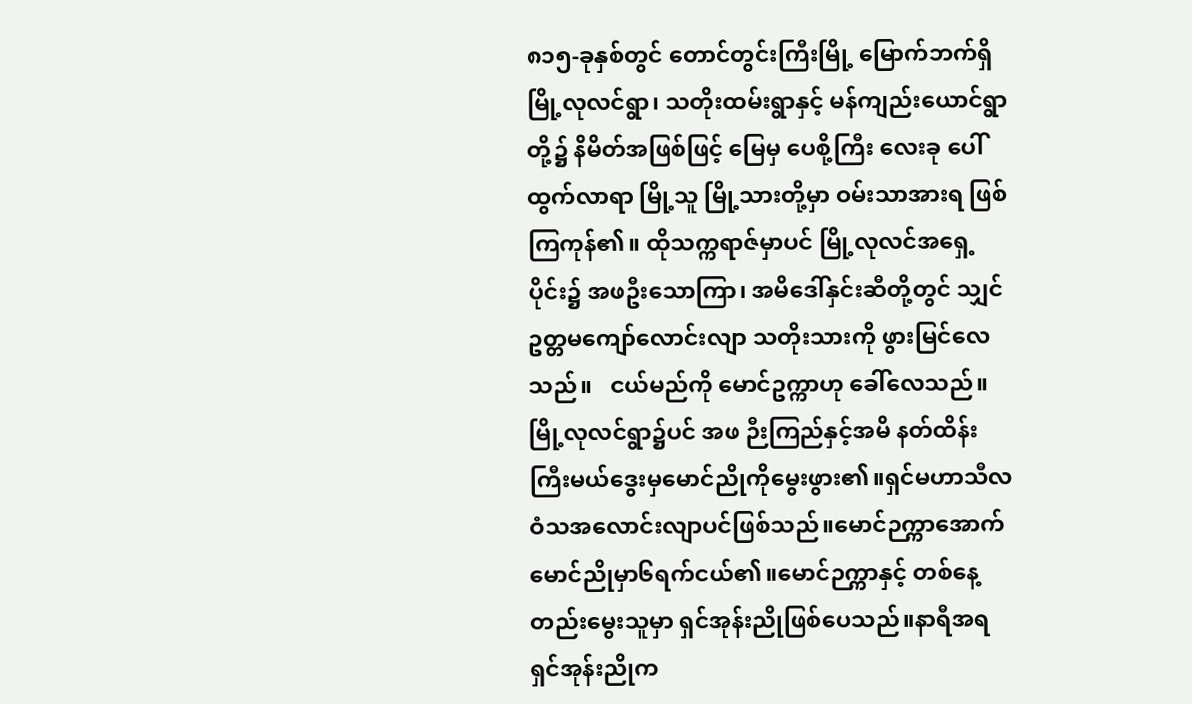၈၁၅-ခုနှစ်တွင် တောင်တွင်းကြီးမြို့ မြောက်ဘက်ရှိ မြို့လုလင်ရွာ၊ သတိုးထမ်းရွာနှင့် မန်ကျည်းယောင်ရွာတို့၌ နိမိတ်အဖြစ်ဖြင့် မြေမှ ပေစို့ကြီး လေးခု ပေါ်ထွက်လာရာ မြို့သူ မြို့သားတို့မှာ ဝမ်းသာအားရ ဖြစ်ကြကုန်၏။ ထိုသက္ကရာဇ်မှာပင် မြို့လုလင်အရှေ့ပိုင်း၌ အဖဦးသောကြာ၊ အမိဒေါ်နှင်းဆီတို့တွင် သျှင်ဥတ္တမကျော်လောင်းလျာ သတိုးသားကို ဖွားမြင်လေသည်။   ငယ်မည်ကို မောင်ဥက္ကာဟု ခေါ်လေသည်။ မြို့လုလင်ရွာ၌ပင် အဖ ဉီးကြည်နှင့်အမိ နတ်ထိန်းကြီးမယ်ဒွေးမှမောင်ညိုကိုမွေးဖွား၏။ရှင်မဟာသီလဝံသအလောင်းလျာပင်ဖြစ်သည်။မောင်ဉက္ကာအောက် မောင်ညိုမှာ၆ရက်ငယ်၏။မောင်ဉက္ကာနှင့် တစ်နေ့တည်းမွေးသူမှာ ရှင်အုန်းညိုဖြစ်ပေသည်။နာရီအရ ရှင်အုန်းညိုက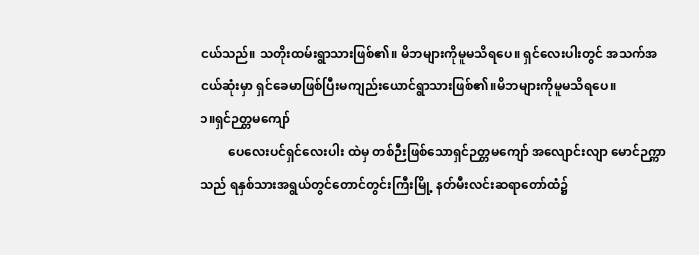ငယ်သည်။ သတိုးထမ်းရွာသားဖြစ်၏။ မိဘများကိုမူမသိရပေ။ ရှင်လေးပါးတွင် အသက်အငယ်ဆုံးမှာ ရှင်ခေမာဖြစ်ပြီးမကျည်းယောင်ရွာသားဖြစ်၏။မိဘများကိုမူမသိရပေ။
၁။ရှင်ဉတ္တမကျော်
         ပေလေးပင်ရှင်လေးပါး ထဲမှ တစ်ဉီးဖြစ်သောရှင်ဉတ္တမကျော် အလျောင်းလျာ မောင်ဉက္ကာသည် ရနှစ်သားအရွယ်တွင်တောင်တွင်းကြီးမြို့ နတ်မီးလင်းဆရာတော်ထံ၌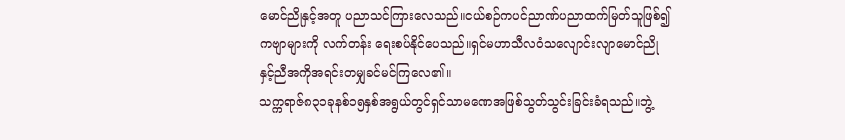မောင်ညိုနှင့်အတူ ပညာသင်ကြားလေသည်။ငယ်စဉ်ကပင်ညာဏ်ပညာထက်မြတ်သူဖြစ်၍ကဗျာများကို လက်တန်း ရေးစပ်နိုင်ပေသည်။ရှင်မဟာသီလဝံသလျောင်းလျာမောင်ညိုနှင့်ညီအကိုအရင်းတမျှခင်မင်ကြလေ၏။
သက္ကရာဇ်၈၃၁ခုနစ်၁၅နှစ်အရွယ်တွင်ရှင်သာမဏေအဖြစ်သွတ်သွင်းခြင်းခံရသည်။ဘွဲ့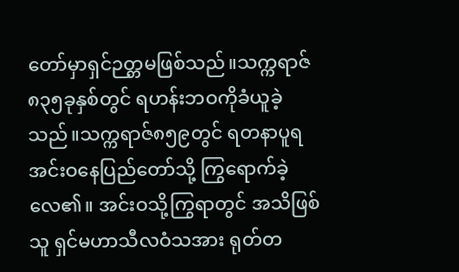တော်မှာရှင်ဉတ္တမဖြစ်သည်။သက္ကရာဇ်၈၃၅ခုနှစ်တွင် ရဟန်းဘဝကိုခံယူခဲ့သည်။သက္ကရာဇ်၈၅၉တွင် ရတနာပူရအင်းဝနေပြည်တော်သို့ ကြွရောက်ခဲ့လေ၏။ အင်းဝသို့ကြွရာတွင် အသိဖြစ်သူ ရှင်မဟာသီလဝံသအား ရုတ်တ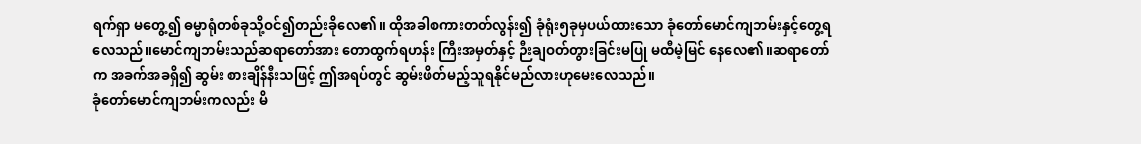ရက်ရှာ မတွေ့၍ ဓမ္မာရုံတစ်ခုသို့ဝင်၍တည်းခိုလေ၏။ ထိုအခါစကားတတ်လွန်း၍ ခုံရုံး၅ခုမှပယ်ထားသော ခုံတော်မောင်ကျဘမ်းနှင့်တွေ့ရလေသည်။မောင်ကျဘမ်းသည်ဆရာတော်အား တောထွက်ရဟန်း ကြီးအမှတ်နှင့် ဉီးချဝတ်တွားခြင်းမပြု မထီမဲ့မြင် နေလေ၏။ဆရာတော်က အခက်အခရှိ၍ ဆွမ်း စားချိန်နီးသဖြင့် ဤအရပ်တွင် ဆွမ်းဖိတ်မည့်သူရနိုင်မည်လားဟုမေးလေသည်။
ခုံတော်မောင်ကျဘမ်းကလည်း မိ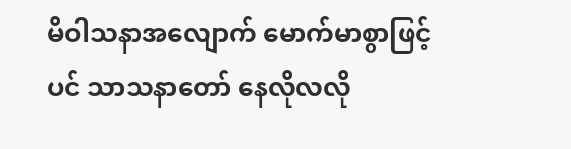မိဝါသနာအလျောက် မောက်မာစွာဖြင့်ပင် သာသနာတော် နေလိုလလို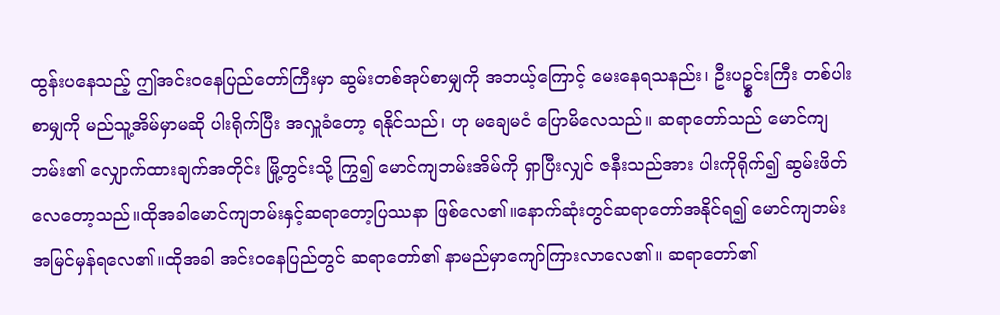ထွန်းပနေသည့် ဤအင်းဝနေပြည်တော်ကြီးမှာ ဆွမ်းတစ်အုပ်စာမျှကို အဘယ့်ကြောင့် မေးနေရသနည်း၊ ဦးပဥ္စင်းကြီး တစ်ပါးစာမျှကို မည်သူ့အိမ်မှာမဆို ပါးရိုက်ပြီး အလှူခံတော့ ရနိုင်သည်၊ ဟု မချေမငံ ပြောမိလေသည်။ ဆရာတော်သည် မောင်ကျဘမ်း၏ လျှောက်ထားချက်အတိုင်း မြို့တွင်းသို့ ကြွ၍ မောင်ကျဘမ်းအိမ်ကို ရှာပြီးလျှင် ဇနီးသည်အား ပါးကိုရိုက်၍ ဆွမ်းဖိတ်လေတော့သည်။ထိုအခါမောင်ကျဘမ်းနှင့်ဆရာတော့ပြဿနာ ဖြစ်လေ၏။နောက်ဆုံးတွင်ဆရာတော်အနိုင်ရ၍ မောင်ကျဘမ်း အမြင်မှန်ရလေ၏။ထိုအခါ အင်းဝနေပြည်တွင် ဆရာတော်၏ နာမည်မှာကျော်ကြားလာလေ၏။ ဆရာတော်၏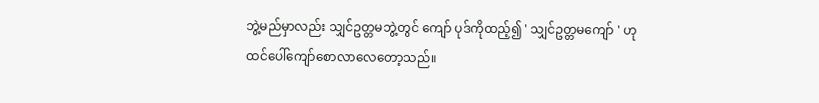ဘွဲ့မည်မှာလည်း သျှင်ဥတ္တမဘွဲ့တွင် ကျော် ပုဒ်ကိုထည့်၍ ' သျှင်ဥတ္တမကျော် ' ဟုထင်ပေါ်ကျော်စောလာလေတော့သည်။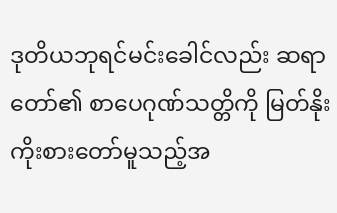ဒုတိယဘုရင်မင်းခေါင်လည်း ဆရာတော်၏ စာပေဂုဏ်သတ္တိကို မြတ်နိုးကိုးစားတော်မူသည့်အ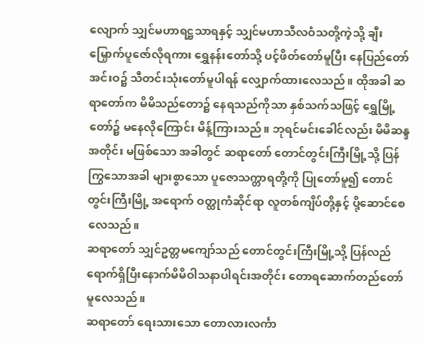လျောက် သျှင်မဟာရဋ္ဌသာရနှင့် သျှင်မဟာသီလဝံသတို့ကဲ့သို့ ချီးမြှောက်ပူဇော်လိုရကား ရွှေနန်းတော်သို့ ပင့်ဖိတ်တော်မူပြီး နေပြည်တော်အင်းဝ၌ သီတင်းသုံးတော်မူပါရန် လျှောက်ထားလေသည်။ ထိုအခါ ဆရာတော်က မိမိသည်တော၌ နေရသည်ကိုသာ နှစ်သက်သဖြင့် ရွှေမြို့တော်၌ မနေလိုကြောင်း မိန့်ကြားသည်။ ဘုရင်မင်းခေါင်လည်း မိမိဆန္ဒအတိုင်း မဖြစ်သော အခါတွင် ဆရာတော် တောင်တွင်းကြီးမြို့သို့ ပြန်ကြွသောအခါ များစွာသော ပူဇောသက္တာရတို့ကို ပြုတော်မူ၍ တောင်တွင်းကြီးမြို့ အရောက် ဝတ္ထုကံဆိုင်ရာ လူတစ်ကျိပ်တို့နှင့် ပို့ဆောင်စေလေသည်။
ဆရာတော် သျှင်ဥတ္တမကျော်သည် တောင်တွင်းကြီးမြို့သို့ ပြန်လည် ရောက်ရှိပြီးနောက်မိမိဝါသနာပါရင်းအတိုင်း တောရဆောက်တည်တော်မူလေသည်။
ဆရာတော် ရေးသားသော တောလားလင်္ကာ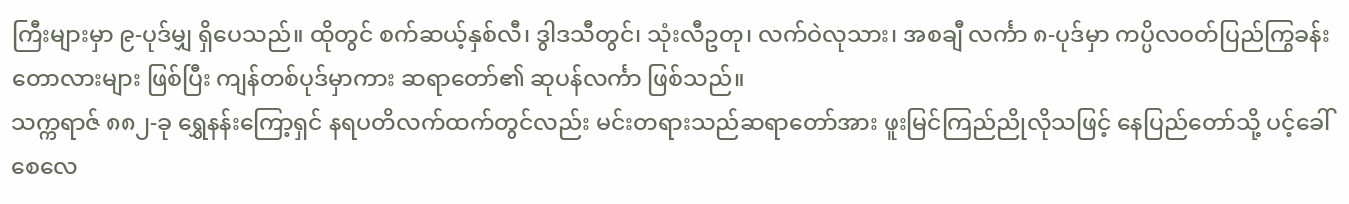ကြီးများမှာ ၉-ပုဒ်မျှ ရှိပေသည်။ ထိုတွင် စက်ဆယ့်နှစ်လီ၊ ဒွါဒသီတွင်၊ သုံးလီဥတု၊ လက်ဝဲလုသား၊ အစချီ လင်္ကာ ၈-ပုဒ်မှာ ကပ္ပိလဝတ်ပြည်ကြွခန်း တောလားများ ဖြစ်ပြီး ကျန်တစ်ပုဒ်မှာကား ဆရာတော်၏ ဆုပန်လင်္ကာ ဖြစ်သည်။
သက္ကရာဇ် ၈၈၂-ခု ရွှေနန်းကြော့ရှင် နရပတိလက်ထက်တွင်လည်း မင်းတရားသည်ဆရာတော်အား ဖူးမြင်ကြည်ညိုလိုသဖြင့် နေပြည်တော်သို့ ပင့်ခေါ်စေလေ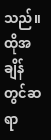သည်။ ထိုအချိန်တွင်ဆရာ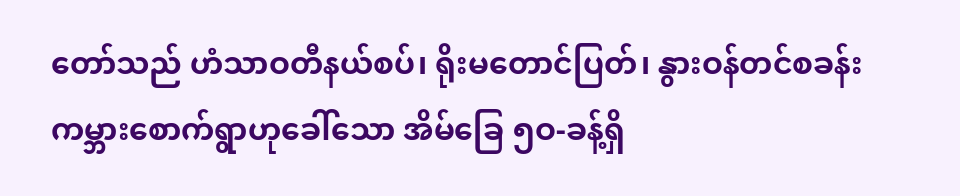တော်သည် ဟံသာဝတီနယ်စပ်၊ ရိုးမတောင်ပြတ်၊ နွားဝန်တင်စခန်း ကမ္ဘားစောက်ရွာဟုခေါ်သော အိမ်ခြေ ၅ဝ-ခန့်ရှိ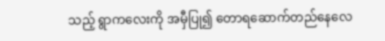သည့် ရွာကလေးကို အမှီပြု၍ တောရဆောက်တည်နေလေ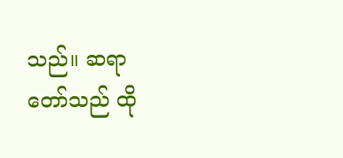သည်။ ဆရာတော်သည် ထို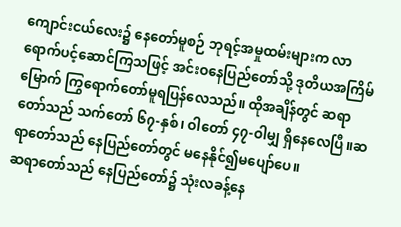ကျောင်းငယ်လေး၌ နေတော်မူစဉ် ဘုရင့်အမှုထမ်းများက လာရောက်ပင့်ဆောင်ကြသဖြင့် အင်းဝနေပြည်တော်သို့ ဒုတိယအကြိမ်မြောက် ကြွရောက်တော်မူရပြန်လေသည်။ ထိုအချိန်တွင် ဆရာတော်သည် သက်တော် ၆၇-နှစ်၊ ဝါတော် ၄၇-ဝါမျှ ရှိနေလေပြီ။ဆရာတော်သည် နေပြည်တော်တွင် မနေနိုင်၍မပျော်ပေ။
ဆရာတော်သည် နေပြည်တော်၌ သုံးလခန့်နေ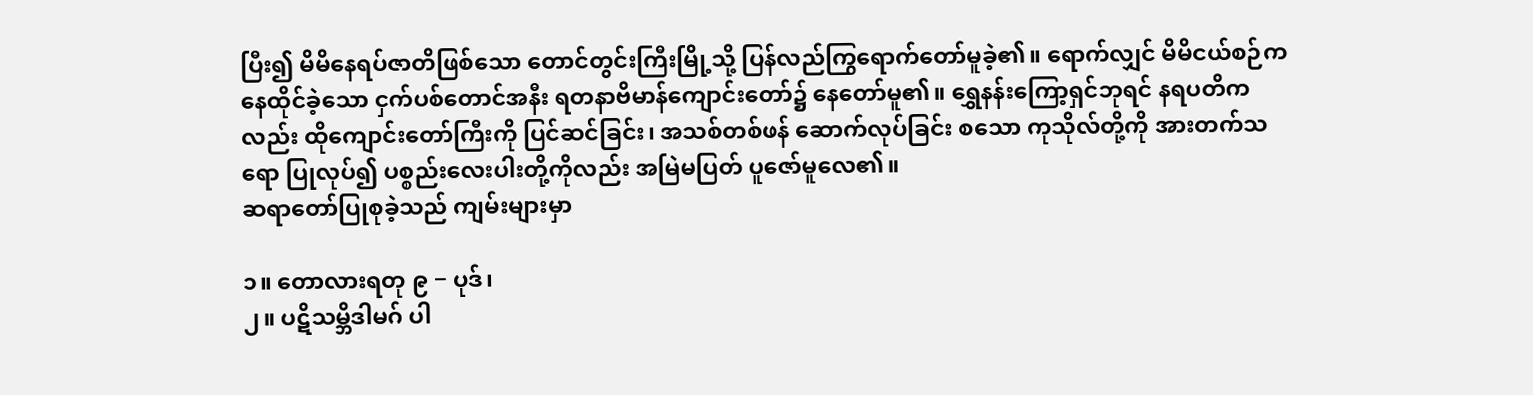ပြီး၍ မိမိနေရပ်ဇာတိဖြစ်သော တောင်တွင်းကြီးမြို့သို့ ပြန်လည်ကြွရောက်တော်မူခဲ့၏။ ရောက်လျှင် မိမိငယ်စဉ်က နေထိုင်ခဲ့သော ငှက်ပစ်တောင်အနီး ရတနာဗိမာန်ကျောင်းတော်၌ နေတော်မူ၏။ ရွှေနန်းကြော့ရှင်ဘုရင် နရပတိကလည်း ထိုကျောင်းတော်ကြီးကို ပြင်ဆင်ခြင်း၊ အသစ်တစ်ဖန် ဆောက်လုပ်ခြင်း စသော ကုသိုလ်တို့ကို အားတက်သရော ပြုလုပ်၍ ပစ္စည်းလေးပါးတို့ကိုလည်း အမြဲမပြတ် ပူဇော်မူလေ၏။
ဆရာတော်ပြုစုခဲ့သည် ကျမ်းများမှာ

၁။ တောလားရတု ၉ − ပုဒ်၊
၂။ ပဋိသမ္ဘိဒါမဂ် ပါ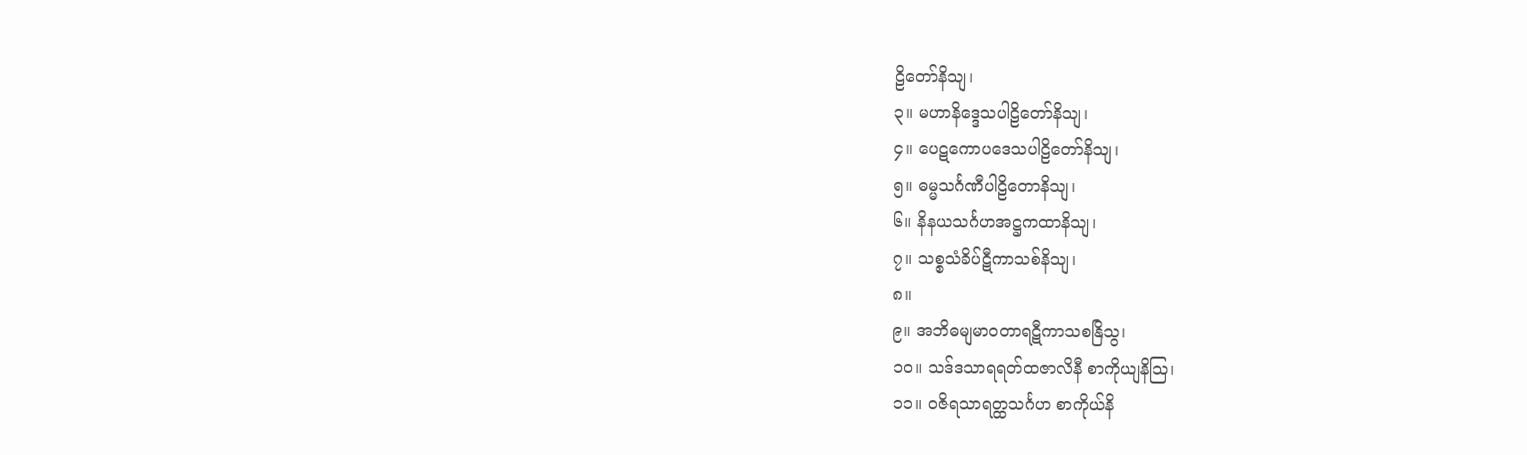ဠိတော်နိသျ၊
၃။ မဟာနိဒ္ဒေသပါဠိတော်နိသျ၊
၄။ ပေဋကောပဒေသပါဠိတော်နိသျ၊
၅။ ဓမ္မသင်္ဂဏီပါဠိတောနိသျ၊
၆။ နိနယသင်္ဂဟအဋ္ဌကထာနိသျ၊
၇။ သစ္စသံခိပ်ဋီကာသစ်နိသျ၊
၈။
၉။ အဘိဓမျမာဝတာရဋီကာသစနြိသွ၊
၁၀။ သဒ်ဒသာရရတ်ထဇာလိနီ စာကိုယျနိသြ၊
၁၁။ ဝဇိရသာရတ္ထသင်္ဂဟ စာကိုယ်နိ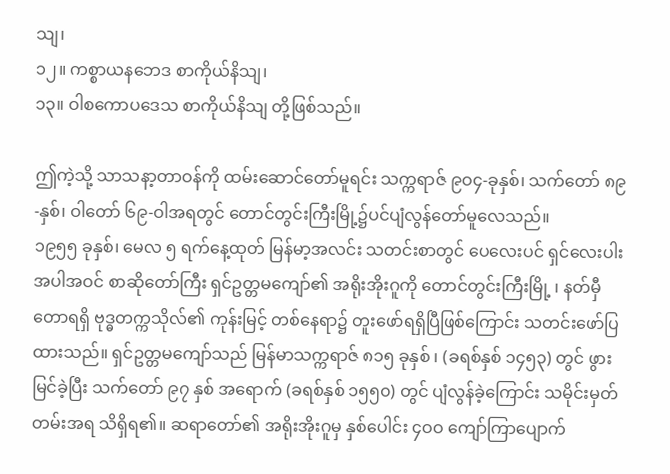သျ၊
၁၂။ ကစ္စာယနဘေဒ စာကိုယ်နိသျ၊
၁၃။ ဝါစကောပဒေသ စာကိုယ်နိသျ တို့ဖြစ်သည်။

ဤကဲ့သို့ သာသနာ့တာဝန်ကို ထမ်းဆောင်တော်မူရင်း သက္ကရာဇ် ၉ဝ၄-ခုနှစ်၊ သက်တော် ၈၉-နှစ်၊ ဝါတော် ၆၉-ဝါအရတွင် တောင်တွင်းကြီးမြို့၌ပင်ပျံလွန်တော်မူလေသည်။
၁၉၅၅ ခုနှစ်၊ မေလ ၅ ရက်နေ့ထုတ် မြန်မာ့အလင်း သတင်းစာတွင် ပေလေးပင် ရှင်လေးပါးအပါအဝင် စာဆိုတော်ကြီး ရှင်ဥတ္တမကျော်၏ အရိုးအိုးဂူကို တောင်တွင်းကြီးမြို့ ၊ နတ်မှီတောရရှိ ဗုဒ္ဓတက္ကသိုလ်၏ ကုန်းမြင့် တစ်နေရာ၌ တူးဖော်ရရှိပြီဖြစ်ကြောင်း သတင်းဖော်ပြထားသည်။ ရှင်ဥတ္တမကျော်သည် မြန်မာသက္ကရာဇ် ၈၁၅ ခုနှစ် ၊ (ခရစ်နှစ် ၁၄၅၃) တွင် ဖွားမြင်ခဲ့ပြီး သက်တော် ၉၇ နှစ် အရောက် (ခရစ်နှစ် ၁၅၅၀) တွင် ပျံလွန်ခဲ့ကြောင်း သမိုင်းမှတ်တမ်းအရ သိရှိရ၏။ ဆရာတော်၏ အရိုးအိုးဂူမှ နှစ်ပေါင်း ၄ဝဝ ကျော်ကြာပျောက်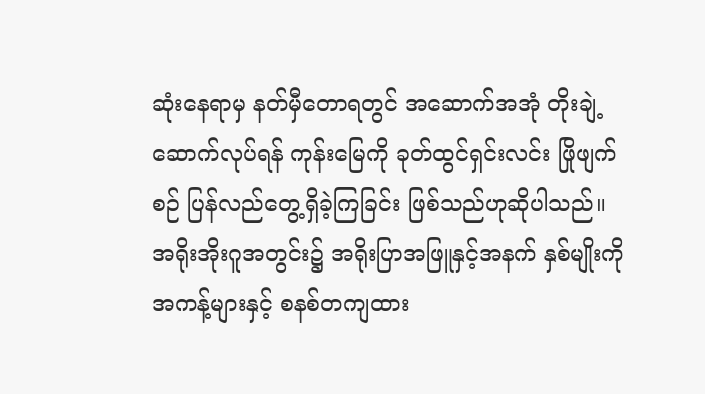ဆုံးနေရာမှ နတ်မှီတောရတွင် အဆောက်အအုံ တိုးချဲ့ဆောက်လုပ်ရန် ကုန်းမြေကို ခုတ်ထွင်ရှင်းလင်း ဖြိုဖျက်စဉ် ပြန်လည်တွေ့ရှိခဲ့ကြခြင်း ဖြစ်သည်ဟုဆိုပါသည်။ အရိုးအိုးဂူအတွင်း၌ အရိုးပြာအဖြူနှင့်အနက် နှစ်မျိုးကို အကန့်များနှင့် စနစ်တကျထား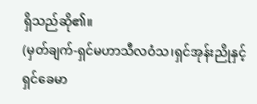ရှိသည်ဆို၏။
(မှတ်ချက်-ရှင်မဟာသီလဝံသ၊ရှင်အုန်းညိုနှင့်ရှင်ခေမာ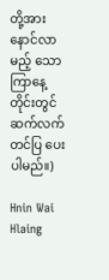တို့အား နောင်လာမည့် သောကြာနေ့တိုင်းတွင်ဆက်လက်တင်ပြ ပေးပါမည်။)

Hnin Wai Hlaing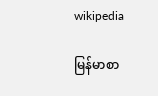wikipedia

မြန်မာစာ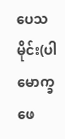ပေသမိုင်း(ပါမောက္ခဖေ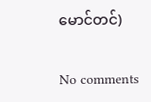မောင်တင်)

No comments